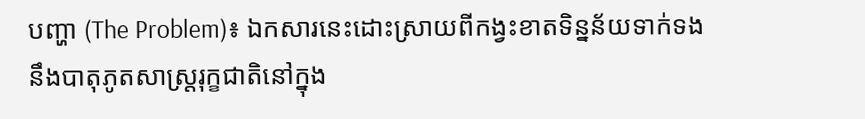បញ្ហា (The Problem)៖ ឯកសារនេះដោះស្រាយពីកង្វះខាតទិន្នន័យទាក់ទងនឹងបាតុភូតសាស្ត្ររុក្ខជាតិនៅក្នុង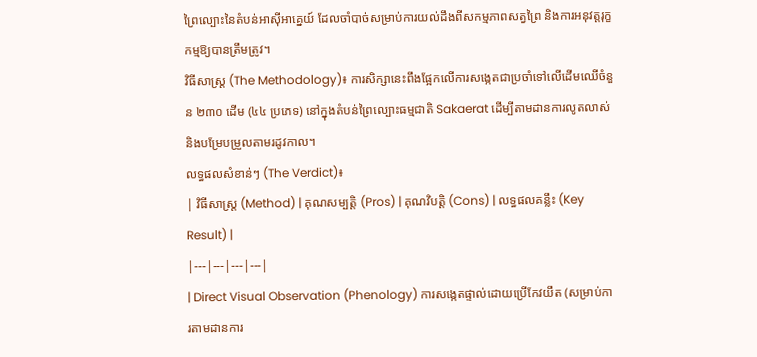ព្រៃល្បោះនៃតំបន់អាស៊ីអាគ្នេយ៍ ដែលចាំបាច់សម្រាប់ការយល់ដឹងពីសកម្មភាពសត្វព្រៃ និងការអនុវត្តរុក្ខកម្មឱ្យបានត្រឹមត្រូវ។
វិធីសាស្ត្រ (The Methodology)៖ ការសិក្សានេះពឹងផ្អែកលើការសង្កេតជាប្រចាំទៅលើដើមឈើចំនួន ២៣០ ដើម (៤៤ ប្រភេទ) នៅក្នុងតំបន់ព្រៃល្បោះធម្មជាតិ Sakaerat ដើម្បីតាមដានការលូតលាស់ និងបម្រែបម្រួលតាមរដូវកាល។
លទ្ធផលសំខាន់ៗ (The Verdict)៖
| វិធីសាស្ត្រ (Method) | គុណសម្បត្តិ (Pros) | គុណវិបត្តិ (Cons) | លទ្ធផលគន្លឹះ (Key Result) |
|---|---|---|---|
| Direct Visual Observation (Phenology) ការសង្កេតផ្ទាល់ដោយប្រើកែវយឹត (សម្រាប់ការតាមដានការ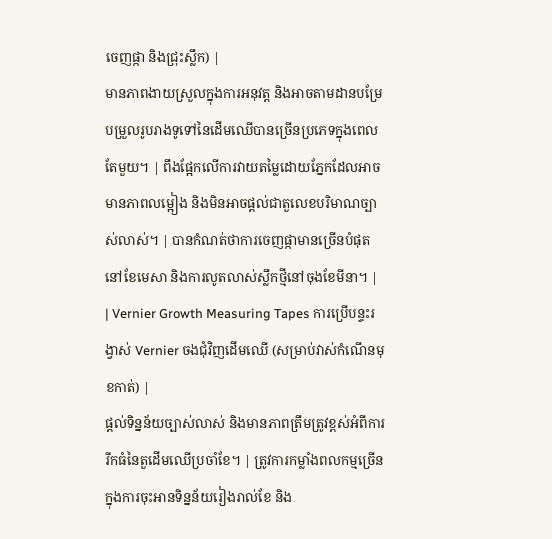ចេញផ្កា និងជ្រុះស្លឹក) |
មានភាពងាយស្រួលក្នុងការអនុវត្ត និងអាចតាមដានបម្រែបម្រួលរូបរាងទូទៅនៃដើមឈើបានច្រើនប្រភេទក្នុងពេលតែមួយ។ | ពឹងផ្អែកលើការវាយតម្លៃដោយភ្នែកដែលអាចមានភាពលម្អៀង និងមិនអាចផ្តល់ជាតួលេខបរិមាណច្បាស់លាស់។ | បានកំណត់ថាការចេញផ្កាមានច្រើនបំផុតនៅខែមេសា និងការលូតលាស់ស្លឹកថ្មីនៅចុងខែមីនា។ |
| Vernier Growth Measuring Tapes ការប្រើបន្ទះរង្វាស់ Vernier ចងជុំវិញដើមឈើ (សម្រាប់វាស់កំណើនមុខកាត់) |
ផ្តល់ទិន្នន័យច្បាស់លាស់ និងមានភាពត្រឹមត្រូវខ្ពស់អំពីការរីកធំនៃតួដើមឈើប្រចាំខែ។ | ត្រូវការកម្លាំងពលកម្មច្រើនក្នុងការចុះអានទិន្នន័យរៀងរាល់ខែ និង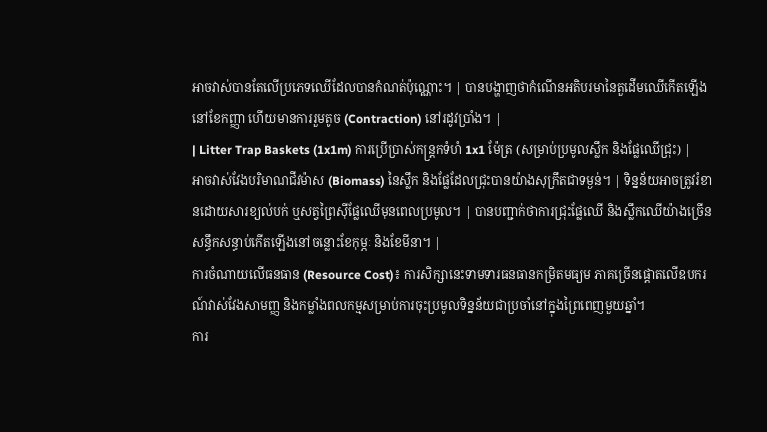អាចវាស់បានតែលើប្រភេទឈើដែលបានកំណត់ប៉ុណ្ណោះ។ | បានបង្ហាញថាកំណើនអតិបរមានៃតួដើមឈើកើតឡើងនៅខែកញ្ញា ហើយមានការរួមតូច (Contraction) នៅរដូវប្រាំង។ |
| Litter Trap Baskets (1x1m) ការប្រើប្រាស់កន្ត្រកទំហំ 1x1 ម៉ែត្រ (សម្រាប់ប្រមូលស្លឹក និងផ្លែឈើជ្រុះ) |
អាចវាស់វែងបរិមាណជីវម៉ាស (Biomass) នៃស្លឹក និងផ្លែដែលជ្រុះបានយ៉ាងសុក្រឹតជាទម្ងន់។ | ទិន្នន័យអាចត្រូវរំខានដោយសារខ្យល់បក់ ឬសត្វព្រៃស៊ីផ្លែឈើមុនពេលប្រមូល។ | បានបញ្ជាក់ថាការជ្រុះផ្លែឈើ និងស្លឹកឈើយ៉ាងច្រើនសន្ធឹកសន្ធាប់កើតឡើងនៅចន្លោះខែកុម្ភៈ និងខែមីនា។ |
ការចំណាយលើធនធាន (Resource Cost)៖ ការសិក្សានេះទាមទារធនធានកម្រិតមធ្យម ភាគច្រើនផ្តោតលើឧបករណ៍វាស់វែងសាមញ្ញ និងកម្លាំងពលកម្មសម្រាប់ការចុះប្រមូលទិន្នន័យជាប្រចាំនៅក្នុងព្រៃពេញមួយឆ្នាំ។
ការ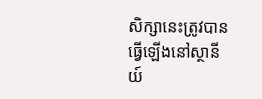សិក្សានេះត្រូវបានធ្វើឡើងនៅស្ថានីយ៍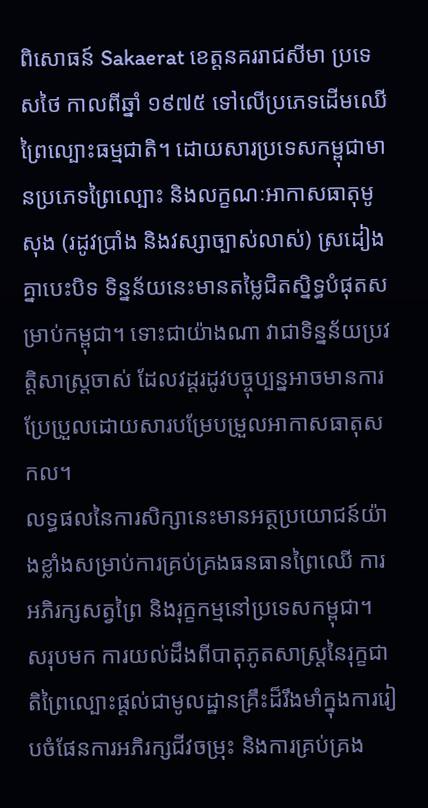ពិសោធន៍ Sakaerat ខេត្តនគររាជសីមា ប្រទេសថៃ កាលពីឆ្នាំ ១៩៧៥ ទៅលើប្រភេទដើមឈើព្រៃល្បោះធម្មជាតិ។ ដោយសារប្រទេសកម្ពុជាមានប្រភេទព្រៃល្បោះ និងលក្ខណៈអាកាសធាតុមូសុង (រដូវប្រាំង និងវស្សាច្បាស់លាស់) ស្រដៀងគ្នាបេះបិទ ទិន្នន័យនេះមានតម្លៃជិតស្និទ្ធបំផុតសម្រាប់កម្ពុជា។ ទោះជាយ៉ាងណា វាជាទិន្នន័យប្រវត្តិសាស្ត្រចាស់ ដែលវដ្តរដូវបច្ចុប្បន្នអាចមានការប្រែប្រួលដោយសារបម្រែបម្រួលអាកាសធាតុសកល។
លទ្ធផលនៃការសិក្សានេះមានអត្ថប្រយោជន៍យ៉ាងខ្លាំងសម្រាប់ការគ្រប់គ្រងធនធានព្រៃឈើ ការអភិរក្សសត្វព្រៃ និងរុក្ខកម្មនៅប្រទេសកម្ពុជា។
សរុបមក ការយល់ដឹងពីបាតុភូតសាស្ត្រនៃរុក្ខជាតិព្រៃល្បោះផ្តល់ជាមូលដ្ឋានគ្រឹះដ៏រឹងមាំក្នុងការរៀបចំផែនការអភិរក្សជីវចម្រុះ និងការគ្រប់គ្រង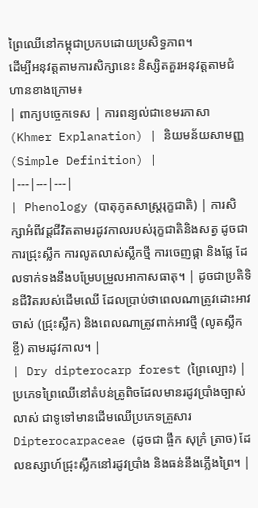ព្រៃឈើនៅកម្ពុជាប្រកបដោយប្រសិទ្ធភាព។
ដើម្បីអនុវត្តតាមការសិក្សានេះ និស្សិតគួរអនុវត្តតាមជំហានខាងក្រោម៖
| ពាក្យបច្ចេកទេស | ការពន្យល់ជាខេមរភាសា (Khmer Explanation) | និយមន័យសាមញ្ញ (Simple Definition) |
|---|---|---|
| Phenology (បាតុភូតសាស្ត្ររុក្ខជាតិ) | ការសិក្សាអំពីវដ្តជីវិតតាមរដូវកាលរបស់រុក្ខជាតិនិងសត្វ ដូចជាការជ្រុះស្លឹក ការលូតលាស់ស្លឹកថ្មី ការចេញផ្កា និងផ្លែ ដែលទាក់ទងនឹងបម្រែបម្រួលអាកាសធាតុ។ | ដូចជាប្រតិទិនជីវិតរបស់ដើមឈើ ដែលប្រាប់ថាពេលណាត្រូវដោះអាវចាស់ (ជ្រុះស្លឹក) និងពេលណាត្រូវពាក់អាវថ្មី (លូតស្លឹកខ្ចី) តាមរដូវកាល។ |
| Dry dipterocarp forest (ព្រៃល្បោះ) | ប្រភេទព្រៃឈើនៅតំបន់ត្រូពិចដែលមានរដូវប្រាំងច្បាស់លាស់ ជាទូទៅមានដើមឈើប្រភេទគ្រួសារ Dipterocarpaceae (ដូចជា ផ្ចឹក សុក្រំ ត្រាច) ដែលឧស្សាហ៍ជ្រុះស្លឹកនៅរដូវប្រាំង និងធន់នឹងភ្លើងព្រៃ។ |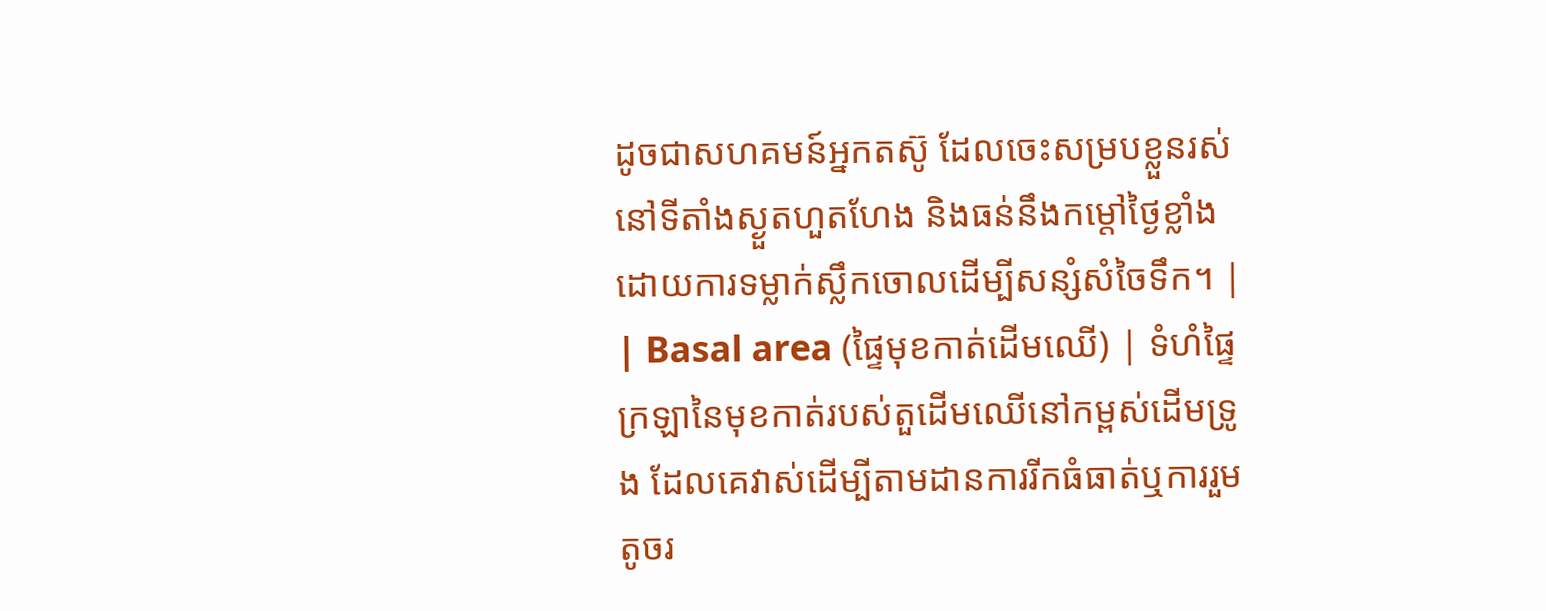ដូចជាសហគមន៍អ្នកតស៊ូ ដែលចេះសម្របខ្លួនរស់នៅទីតាំងស្ងួតហួតហែង និងធន់នឹងកម្តៅថ្ងៃខ្លាំងដោយការទម្លាក់ស្លឹកចោលដើម្បីសន្សំសំចៃទឹក។ |
| Basal area (ផ្ទៃមុខកាត់ដើមឈើ) | ទំហំផ្ទៃក្រឡានៃមុខកាត់របស់តួដើមឈើនៅកម្ពស់ដើមទ្រូង ដែលគេវាស់ដើម្បីតាមដានការរីកធំធាត់ឬការរួមតូចរ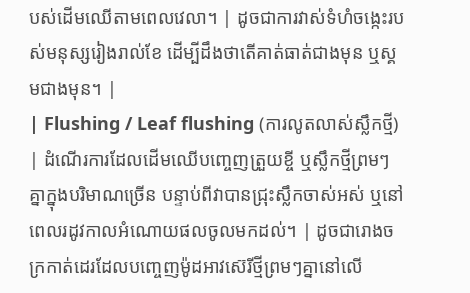បស់ដើមឈើតាមពេលវេលា។ | ដូចជាការវាស់ទំហំចង្កេះរបស់មនុស្សរៀងរាល់ខែ ដើម្បីដឹងថាតើគាត់ធាត់ជាងមុន ឬស្គមជាងមុន។ |
| Flushing / Leaf flushing (ការលូតលាស់ស្លឹកថ្មី) | ដំណើរការដែលដើមឈើបញ្ចេញត្រួយខ្ចី ឬស្លឹកថ្មីព្រមៗគ្នាក្នុងបរិមាណច្រើន បន្ទាប់ពីវាបានជ្រុះស្លឹកចាស់អស់ ឬនៅពេលរដូវកាលអំណោយផលចូលមកដល់។ | ដូចជារោងចក្រកាត់ដេរដែលបញ្ចេញម៉ូដអាវស៊េរីថ្មីព្រមៗគ្នានៅលើ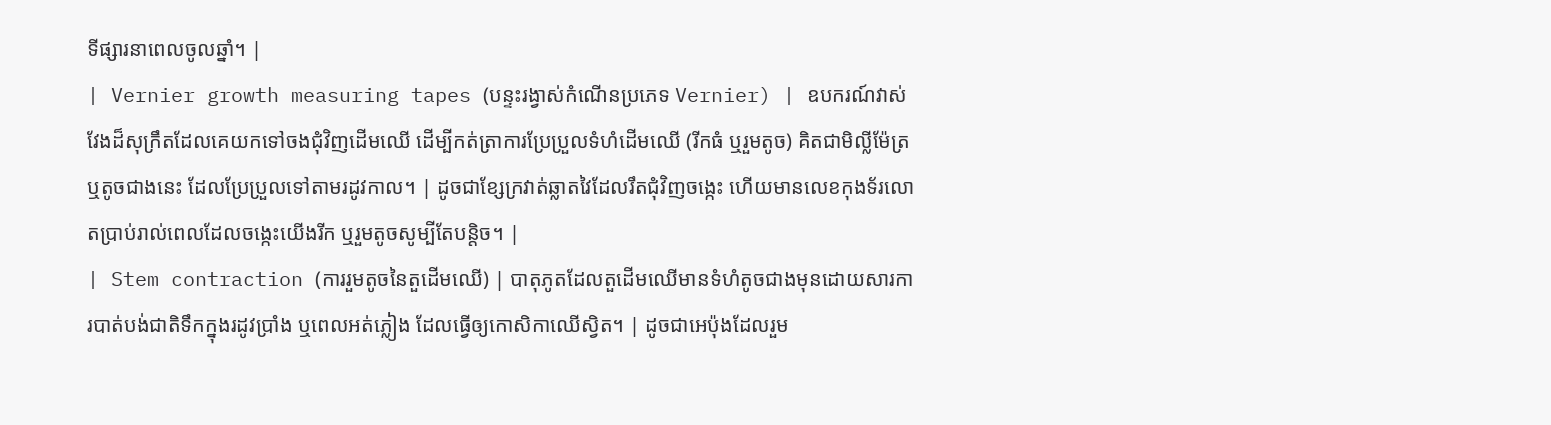ទីផ្សារនាពេលចូលឆ្នាំ។ |
| Vernier growth measuring tapes (បន្ទះរង្វាស់កំណើនប្រភេទ Vernier) | ឧបករណ៍វាស់វែងដ៏សុក្រឹតដែលគេយកទៅចងជុំវិញដើមឈើ ដើម្បីកត់ត្រាការប្រែប្រួលទំហំដើមឈើ (រីកធំ ឬរួមតូច) គិតជាមិល្លីម៉ែត្រឬតូចជាងនេះ ដែលប្រែប្រួលទៅតាមរដូវកាល។ | ដូចជាខ្សែក្រវាត់ឆ្លាតវៃដែលរឹតជុំវិញចង្កេះ ហើយមានលេខកុងទ័រលោតប្រាប់រាល់ពេលដែលចង្កេះយើងរីក ឬរួមតូចសូម្បីតែបន្តិច។ |
| Stem contraction (ការរួមតូចនៃតួដើមឈើ) | បាតុភូតដែលតួដើមឈើមានទំហំតូចជាងមុនដោយសារការបាត់បង់ជាតិទឹកក្នុងរដូវប្រាំង ឬពេលអត់ភ្លៀង ដែលធ្វើឲ្យកោសិកាឈើស្វិត។ | ដូចជាអេប៉ុងដែលរួម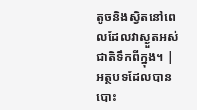តូចនិងស្វិតនៅពេលដែលវាស្ងួតអស់ជាតិទឹកពីក្នុង។ |
អត្ថបទដែលបានបោះ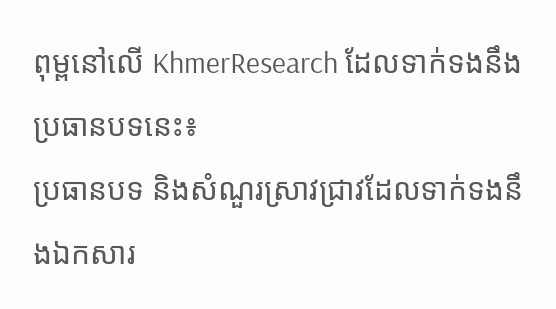ពុម្ពនៅលើ KhmerResearch ដែលទាក់ទងនឹងប្រធានបទនេះ៖
ប្រធានបទ និងសំណួរស្រាវជ្រាវដែលទាក់ទងនឹងឯកសារ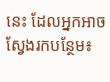នេះ ដែលអ្នកអាចស្វែងរកបន្ថែម៖